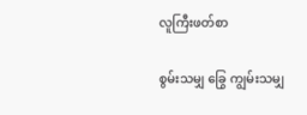လူကြီးဖတ်စာ

စွမ်းသမျှ ခြွေ ကျွမ်းသမျှ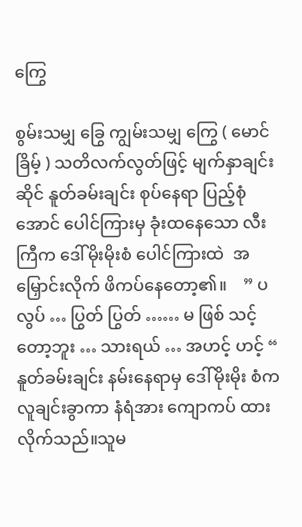ကြွေ

စွမ်းသမျှ ခြွေ ကျွမ်းသမျှ ကြွေ ( မောင်ခြိမ့် ) သတိလက်လွတ်ဖြင့် မျက်နှာချင်းဆိုင် နူတ်ခမ်းချင်း စုပ်နေရာ ပြည့်စုံအောင် ပေါင်ကြားမှ ခုံးထနေသော လီးကြီက ဒေါ်မိုးမိုးစံ ပေါင်ကြားထဲ  အမြှောင်းလိုက် ဖိကပ်နေတော့၏။    ” ပလွပ် … ပြွတ် ပြွတ် …… မ ဖြစ် သင့် တော့ဘူး … သားရယ် … အဟင့် ဟင့် “   နူတ်ခမ်းချင်း နမ်းနေရာမှ ဒေါ်မိုးမိုး စံက လူချင်းခွာကာ နံရံအား ကျောကပ် ထားလိုက်သည်။သူမ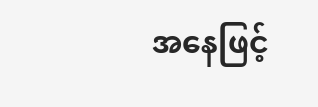အနေဖြင့်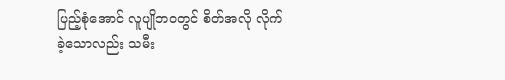ပြည့်စုံအောင် လူပျိုဘဝတွင် စိတ်အလို လိုက်ခဲ့သောလည်း သမီး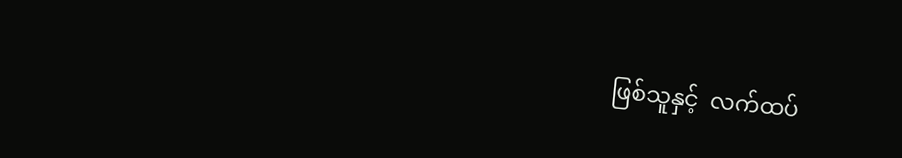ဖြစ်သူနှင့်  လက်ထပ်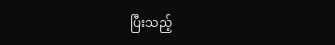ပြီးသည့်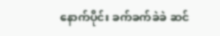နောက်ပိုင်း ခက်ခက်ခဲခဲ ဆင်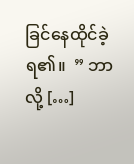ခြင်နေထိုင်ခဲ့ရ၏။  ” ဘာလို့ […]